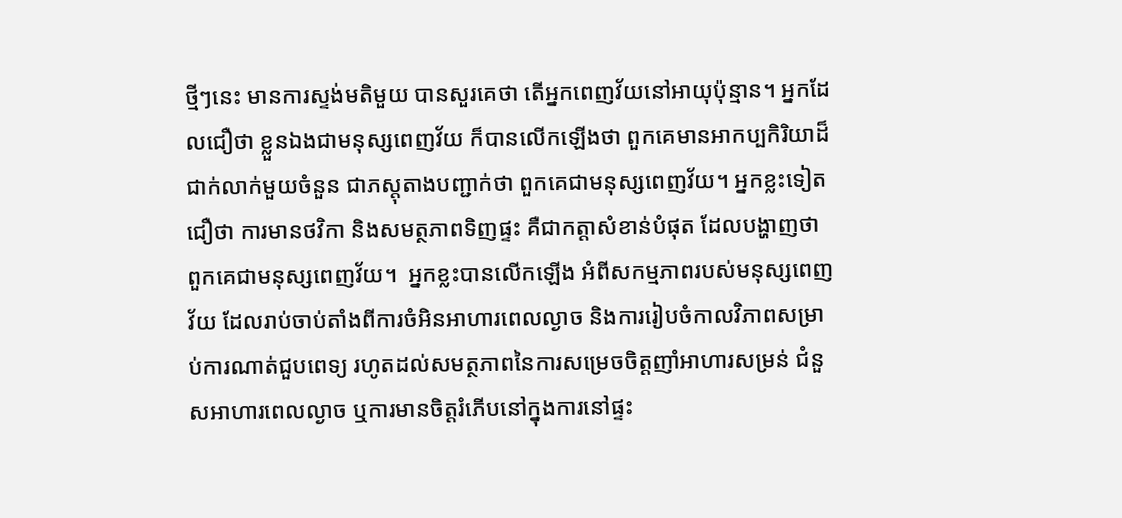ថ្មីៗនេះ មានការស្ទង់មតិមួយ បានសួរគេថា តើអ្នកពេញវ័យនៅអាយុប៉ុន្មាន។ អ្នកដែលជឿថា ខ្លួនឯងជាមនុស្សពេញវ័យ ក៏បានលើកឡើងថា ពួកគេមានអាកប្បកិរិយាដ៏ជាក់លាក់មួយចំនួន ជាភស្តុតាងបញ្ជាក់ថា ពួកគេជាមនុស្សពេញវ័យ។ អ្នកខ្លះទៀតជឿថា ការមានថវិកា និងសមត្ថភាពទិញផ្ទះ គឺជាកត្តាសំខាន់បំផុត ដែលបង្ហាញថា ពួកគេជាមនុស្សពេញវ័យ។  អ្នកខ្លះបានលើកឡើង អំពីសកម្មភាពរបស់មនុស្សពេញវ័យ ដែលរាប់ចាប់តាំងពីការចំអិនអាហារពេលល្ងាច និងការរៀបចំកាលវិភាពសម្រាប់ការណាត់ជួបពេទ្យ រហូតដល់សមត្ថភាពនៃការសម្រេចចិត្តញាំអាហារសម្រន់ ជំនួសអាហារពេលល្ងាច ឬការមានចិត្តរំភើបនៅក្នុងការនៅផ្ទះ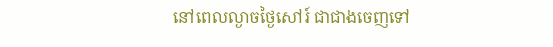នៅពេលល្ងាចថ្ងៃសៅរ៍ ជាជាងចេញទៅ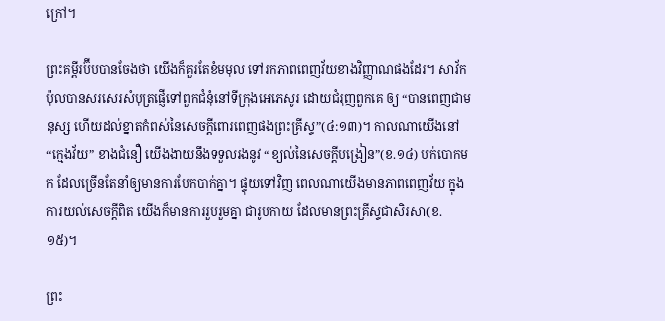ក្រៅ។

ព្រះគម្ពីរប៊ីបបានចែងថា យើងក៏គួរតែខំមមុល ទៅរកភាពពេញវ័យខាងវិញ្ញាណផងដែរ។ សាវ័កប៉ុលបានសរសេរសំបុត្រផ្ញើទៅពួកជំនុំនៅទីក្រុងអេភេសូរ ដោយជំរុញពួកគេ ឲ្យ “បានពេញជាមនុស្ស ហើយដល់ខ្នាតកំពស់នៃសេចក្តីពោរពេញផងព្រះគ្រីស្ទ”(៤:១៣)។ កាលណាយើងនៅ “ក្មេងវ័យ” ខាងជំនឿ យើងងាយនឹងទទួលរងនូវ “ខ្យល់នៃសេចក្តីបង្រៀន”(ខ.១៤) បក់បោកមក ដែលច្រើនតែនាំឲ្យមានការបែកបាក់គ្នា។ ផ្ទុយទៅវិញ ពេលណាយើងមានភាពពេញវ័យ ក្នុងការយល់សេចក្តីពិត យើងក៏មានការរួបរួមគ្នា ជារូបកាយ ដែលមានព្រះគ្រីស្ទជាសិរសា(ខ.១៥)។

ព្រះ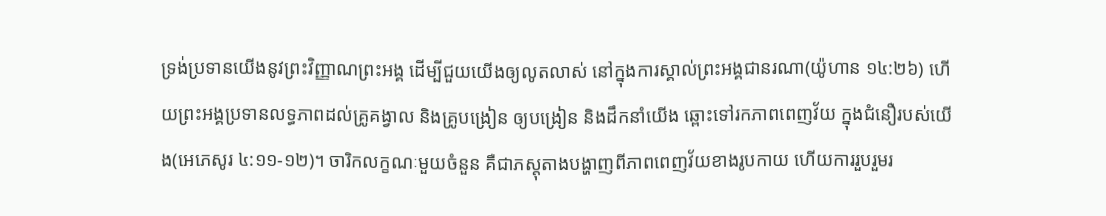ទ្រង់ប្រទានយើងនូវព្រះវិញ្ញាណព្រះអង្គ ដើម្បីជួយយើងឲ្យលូតលាស់ នៅក្នុងការស្គាល់ព្រះអង្គជានរណា(យ៉ូហាន ១៤:២៦) ហើយព្រះអង្គប្រទានលទ្ធភាពដល់គ្រូគង្វាល និងគ្រូបង្រៀន ឲ្យបង្រៀន និងដឹកនាំយើង ឆ្ពោះទៅរកភាពពេញវ័យ ក្នុងជំនឿរបស់យើង(អេភេសូរ ៤:១១-១២)។ ចារិកលក្ខណៈមួយចំនួន គឺជាភស្តុតាងបង្ហាញពីភាពពេញវ័យខាងរូបកាយ ហើយការរួបរួមរ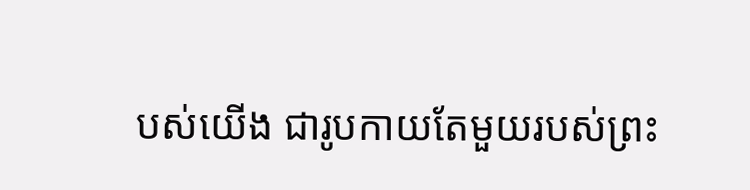បស់យើង ជារូបកាយតែមួយរបស់ព្រះ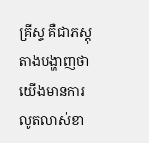គ្រីស្ទ គឺជាភស្តុតាងបង្ហាញថា យើងមានការលូតលាស់ខា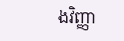ងវិញ្ញា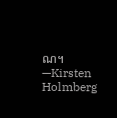ណ។—Kirsten Holmberg